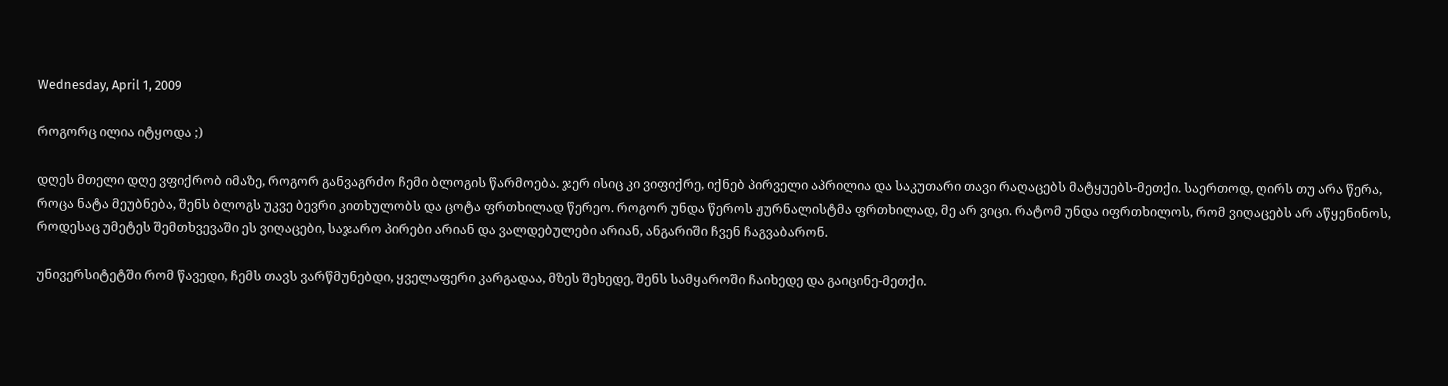Wednesday, April 1, 2009

როგორც ილია იტყოდა ;)

დღეს მთელი დღე ვფიქრობ იმაზე, როგორ განვაგრძო ჩემი ბლოგის წარმოება. ჯერ ისიც კი ვიფიქრე, იქნებ პირველი აპრილია და საკუთარი თავი რაღაცებს მატყუებს-მეთქი. საერთოდ, ღირს თუ არა წერა, როცა ნატა მეუბნება, შენს ბლოგს უკვე ბევრი კითხულობს და ცოტა ფრთხილად წერეო. როგორ უნდა წეროს ჟურნალისტმა ფრთხილად, მე არ ვიცი. რატომ უნდა იფრთხილოს, რომ ვიღაცებს არ აწყენინოს, როდესაც უმეტეს შემთხვევაში ეს ვიღაცები, საჯარო პირები არიან და ვალდებულები არიან, ანგარიში ჩვენ ჩაგვაბარონ.

უნივერსიტეტში რომ წავედი, ჩემს თავს ვარწმუნებდი, ყველაფერი კარგადაა, მზეს შეხედე, შენს სამყაროში ჩაიხედე და გაიცინე-მეთქი.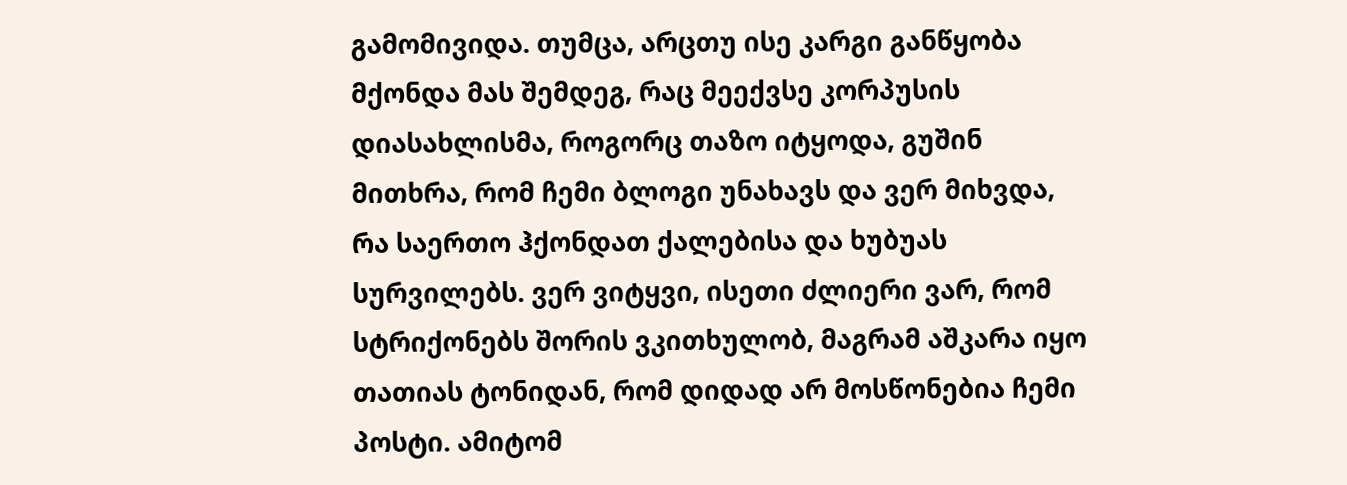გამომივიდა. თუმცა, არცთუ ისე კარგი განწყობა მქონდა მას შემდეგ, რაც მეექვსე კორპუსის დიასახლისმა, როგორც თაზო იტყოდა, გუშინ მითხრა, რომ ჩემი ბლოგი უნახავს და ვერ მიხვდა, რა საერთო ჰქონდათ ქალებისა და ხუბუას სურვილებს. ვერ ვიტყვი, ისეთი ძლიერი ვარ, რომ სტრიქონებს შორის ვკითხულობ, მაგრამ აშკარა იყო თათიას ტონიდან, რომ დიდად არ მოსწონებია ჩემი პოსტი. ამიტომ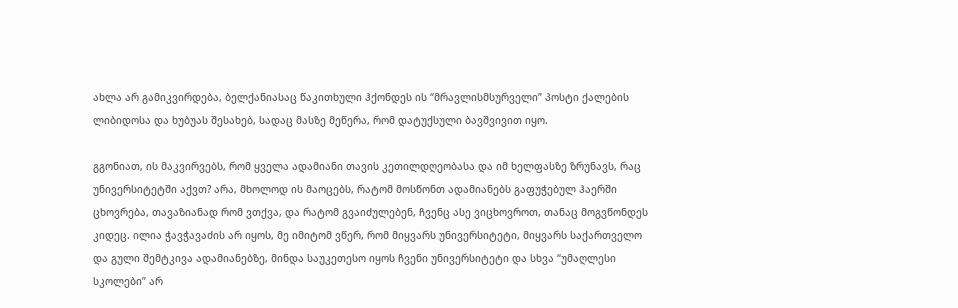ახლა არ გამიკვირდება, ბელქანიასაც წაკითხული ჰქონდეს ის “მრავლისმსურველი” პოსტი ქალების ლიბიდოსა და ხუბუას შესახებ, სადაც მასზე მეწერა, რომ დატუქსული ბავშვივით იყო.

გგონიათ, ის მაკვირვებს, რომ ყველა ადამიანი თავის კეთილდღეობასა და იმ ხელფასზე ზრუნავს, რაც უნივერსიტეტში აქვთ? არა, მხოლოდ ის მაოცებს, რატომ მოსწონთ ადამიანებს გაფუჭებულ ჰაერში ცხოვრება, თავაზიანად რომ ვთქვა, და რატომ გვაიძულებენ, ჩვენც ასე ვიცხოვროთ, თანაც მოგვწონდეს კიდეც. ილია ჭავჭავაძის არ იყოს, მე იმიტომ ვწერ, რომ მიყვარს უნივერსიტეტი, მიყვარს საქართველო და გული შემტკივა ადამიანებზე, მინდა საუკეთესო იყოს ჩვენი უნივერსიტეტი და სხვა “უმაღლესი სკოლები” არ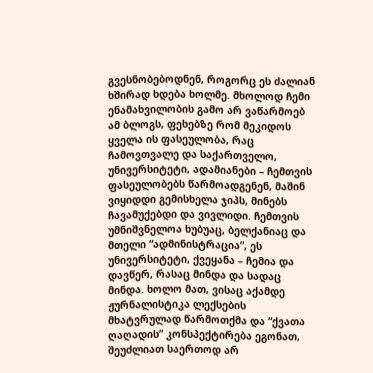გვესნობებოდნენ, როგორც ეს ძალიან ხშირად ხდება ხოლმე. მხოლოდ ჩემი ენამახვილობის გამო არ ვაწარმოებ ამ ბლოგს, ფეხებზე რომ მეკიდოს ყველა ის ფასეულობა, რაც ჩამოვთვალე და საქართველო, უნივერსიტეტი, ადამიანები – ჩემთვის ფასეულობებს წარმოადგენენ, მაშინ ვიყიდდი გემისხელა ჯიპს, მინებს ჩავამუქებდი და ვივლიდი. ჩემთვის უმნიშვნელოა ხუბუაც, ბელქანიაც და მთელი “ადმინისტრაცია”, ეს უნივერსიტეტი, ქვეყანა – ჩემია და დავწერ, რასაც მინდა და სადაც მინდა. ხოლო მათ, ვისაც აქამდე ჟურნალისტიკა ლექსების მხატვრულად წარმოთქმა და “ქვათა ღაღადის” კონსპექტირება ეგონათ, შეუძლიათ საერთოდ არ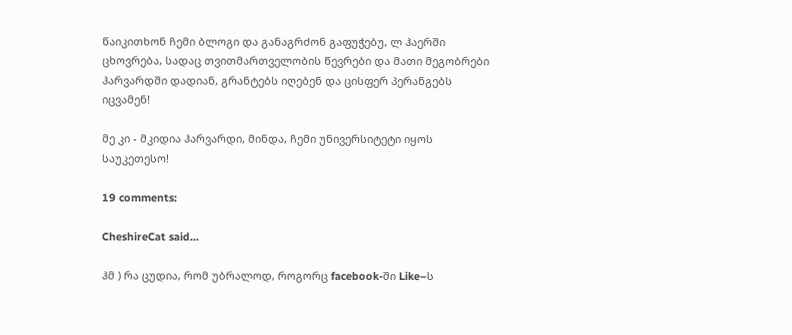წაიკითხონ ჩემი ბლოგი და განაგრძონ გაფუჭებუ, ლ ჰაერში ცხოვრება, სადაც თვითმართველობის წევრები და მათი მეგობრები ჰარვარდში დადიან, გრანტებს იღებენ და ცისფერ პერანგებს იცვამენ!

მე კი - მკიდია ჰარვარდი, მინდა, ჩემი უნივერსიტეტი იყოს საუკეთესო!

19 comments:

CheshireCat said...

ჰმ ) რა ცუდია, რომ უბრალოდ, როგორც facebook-ში Like–ს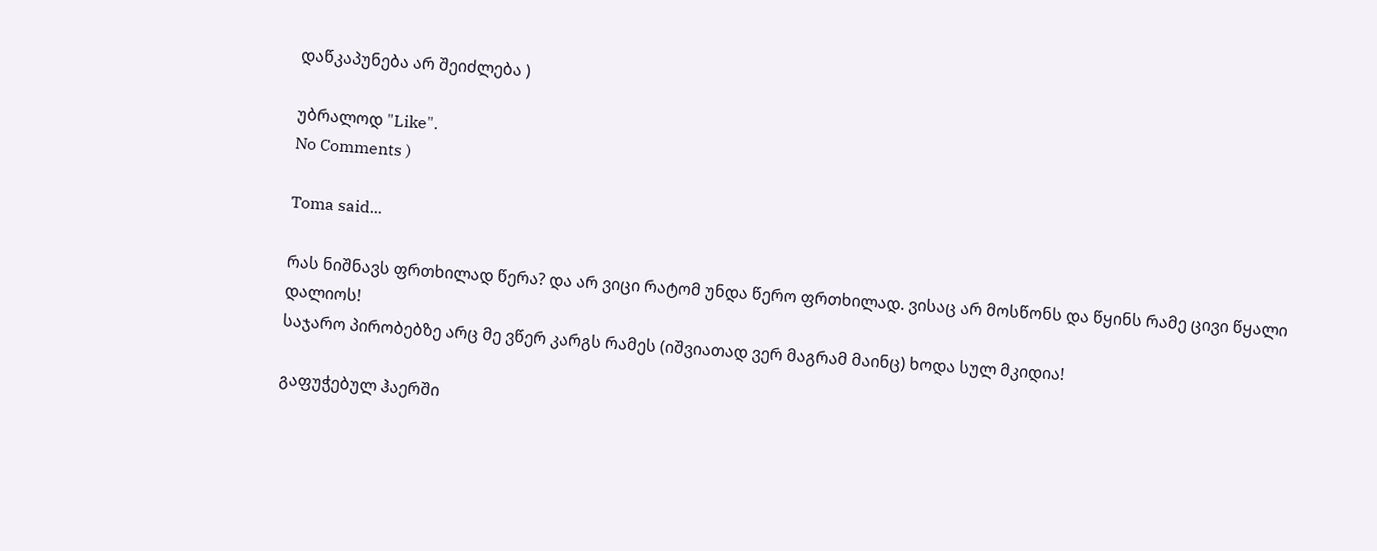დაწკაპუნება არ შეიძლება )

უბრალოდ "Like".
No Comments )

Toma said...

რას ნიშნავს ფრთხილად წერა? და არ ვიცი რატომ უნდა წერო ფრთხილად. ვისაც არ მოსწონს და წყინს რამე ცივი წყალი დალიოს!
საჯარო პირობებზე არც მე ვწერ კარგს რამეს (იშვიათად ვერ მაგრამ მაინც) ხოდა სულ მკიდია!

გაფუჭებულ ჰაერში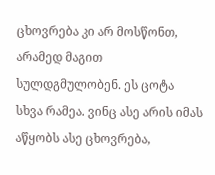ცხოვრება კი არ მოსწონთ, არამედ მაგით სულდგმულობენ. ეს ცოტა სხვა რამეა. ვინც ასე არის იმას აწყობს ასე ცხოვრება,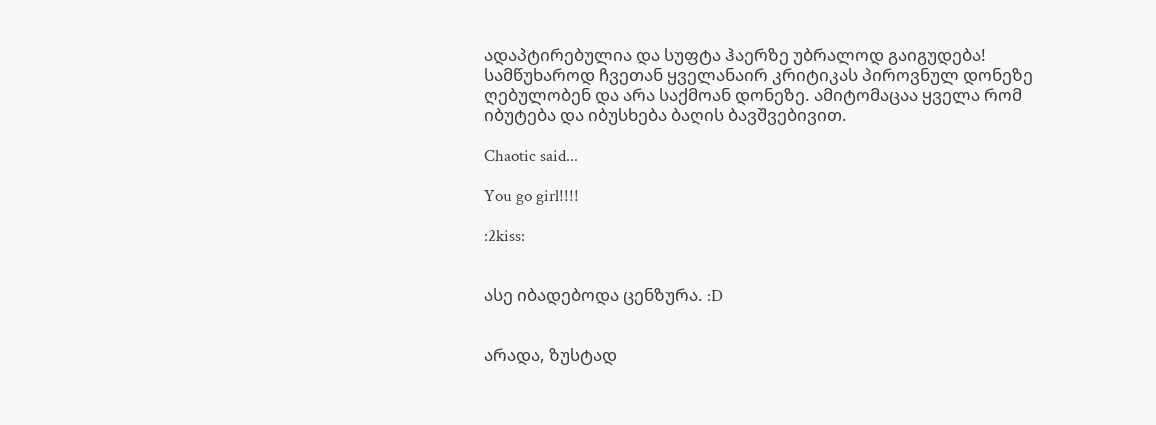ადაპტირებულია და სუფტა ჰაერზე უბრალოდ გაიგუდება!
სამწუხაროდ ჩვეთან ყველანაირ კრიტიკას პიროვნულ დონეზე ღებულობენ და არა საქმოან დონეზე. ამიტომაცაა ყველა რომ იბუტება და იბუსხება ბაღის ბავშვებივით.

Chaotic said...

You go girl!!!!

:2kiss:


ასე იბადებოდა ცენზურა. :D


არადა, ზუსტად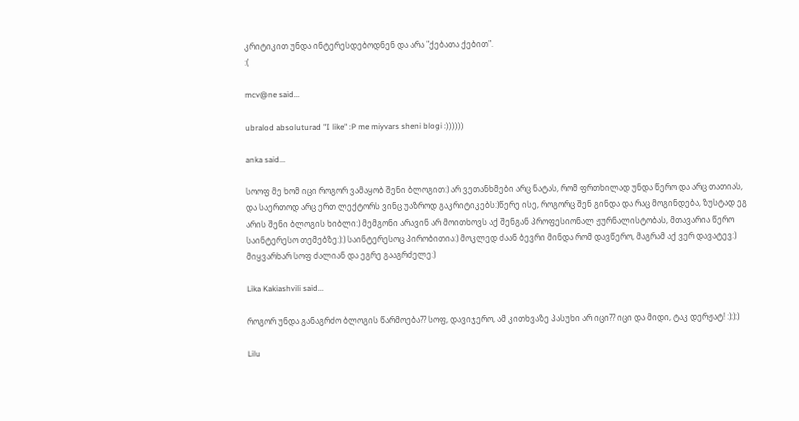კრიტიკით უნდა ინტერესდებოდნენ და არა "ქებათა ქებით".
:(

mcv@ne said...

ubralod absoluturad "I like" :P me miyvars sheni blogi :))))))

anka said...

სოოფ მე ხომ იცი როგორ ვამაყობ შენი ბლოგით:) არ ვეთანხმები არც ნატას, რომ ფრთხილად უნდა წერო და არც თათიას, და საერთოდ არც ერთ ლექტორს ვინც უაზროდ გაკრიტიკებს:)წერე ისე, როგორც შენ გინდა და რაც მოგინდება, ზუსტად ეგ არის შენი ბლოგის ხიბლი:) მემგონი არავინ არ მოითხოვს აქ შენგან პროფესიონალ ჟურნალისტობას, მთავარია წერო საინტერესო თემებზე:):) საინტერესოც პირობითია:) მოკლედ ძაან ბევრი მინდა რომ დავწერო, მაგრამ აქ ვერ დავატევ:) მიყვარხარ სოფ ძალიან და ეგრე გააგრძელე:)

Lika Kakiashvili said...

როგორ უნდა განაგრძო ბლოგის წარმოება?? სოფ, დავიჯერო, ამ კითხვაზე პასუხი არ იცი?? იცი და მიდი, ტაკ დერჟატ! :):):)

Lilu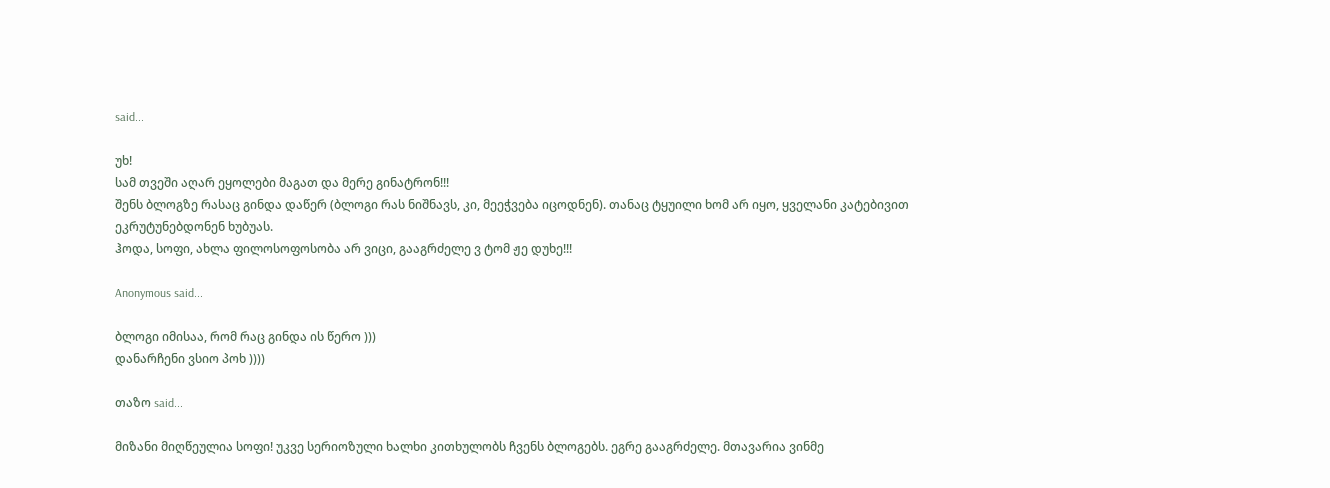said...

უხ!
სამ თვეში აღარ ეყოლები მაგათ და მერე გინატრონ!!!
შენს ბლოგზე რასაც გინდა დაწერ (ბლოგი რას ნიშნავს, კი, მეეჭვება იცოდნენ). თანაც ტყუილი ხომ არ იყო, ყველანი კატებივით ეკრუტუნებდონენ ხუბუას.
ჰოდა, სოფი, ახლა ფილოსოფოსობა არ ვიცი, გააგრძელე ვ ტომ ჟე დუხე!!!

Anonymous said...

ბლოგი იმისაა, რომ რაც გინდა ის წერო )))
დანარჩენი ვსიო პოხ ))))

თაზო said...

მიზანი მიღწეულია სოფი! უკვე სერიოზული ხალხი კითხულობს ჩვენს ბლოგებს. ეგრე გააგრძელე. მთავარია ვინმე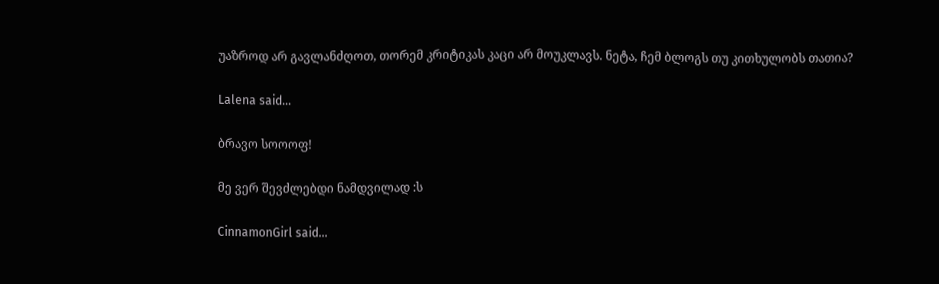უაზროდ არ გავლანძღოთ, თორემ კრიტიკას კაცი არ მოუკლავს. ნეტა, ჩემ ბლოგს თუ კითხულობს თათია?

Lalena said...

ბრავო სოოოფ!

მე ვერ შევძლებდი ნამდვილად :ს

CinnamonGirl said...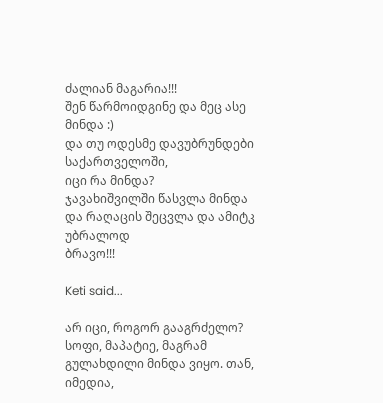ძალიან მაგარია!!!
შენ წარმოიდგინე და მეც ასე მინდა :)
და თუ ოდესმე დავუბრუნდები საქართველოში,
იცი რა მინდა?
ჯავახიშვილში წასვლა მინდა
და რაღაცის შეცვლა და ამიტკ უბრალოდ
ბრავო!!!

Keti said...

არ იცი, როგორ გააგრძელო?
სოფი, მაპატიე, მაგრამ გულახდილი მინდა ვიყო. თან, იმედია,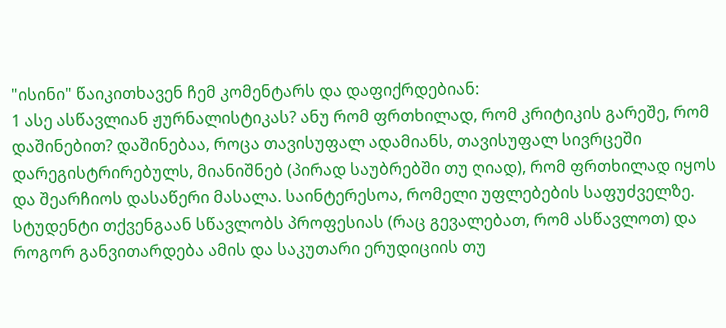"ისინი" წაიკითხავენ ჩემ კომენტარს და დაფიქრდებიან:
1 ასე ასწავლიან ჟურნალისტიკას? ანუ რომ ფრთხილად, რომ კრიტიკის გარეშე, რომ დაშინებით? დაშინებაა, როცა თავისუფალ ადამიანს, თავისუფალ სივრცეში დარეგისტრირებულს, მიანიშნებ (პირად საუბრებში თუ ღიად), რომ ფრთხილად იყოს და შეარჩიოს დასაწერი მასალა. საინტერესოა, რომელი უფლებების საფუძველზე.
სტუდენტი თქვენგაან სწავლობს პროფესიას (რაც გევალებათ, რომ ასწავლოთ) და როგორ განვითარდება ამის და საკუთარი ერუდიციის თუ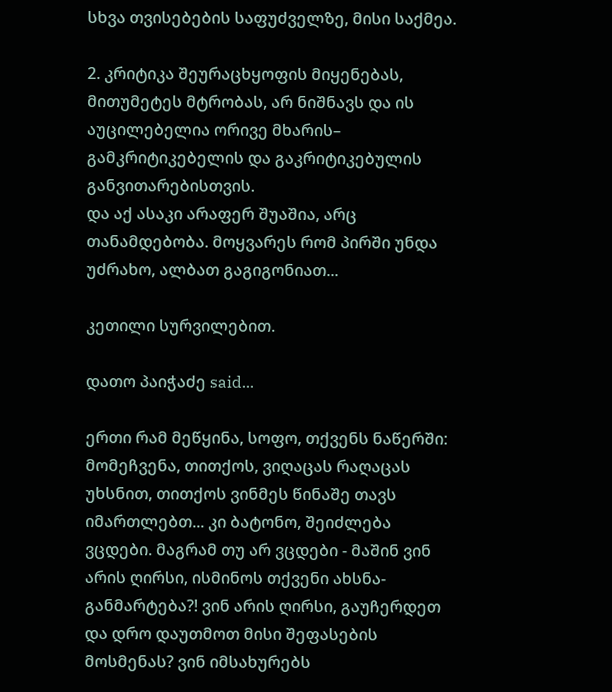სხვა თვისებების საფუძველზე, მისი საქმეა.

2. კრიტიკა შეურაცხყოფის მიყენებას, მითუმეტეს მტრობას, არ ნიშნავს და ის აუცილებელია ორივე მხარის– გამკრიტიკებელის და გაკრიტიკებულის განვითარებისთვის.
და აქ ასაკი არაფერ შუაშია, არც თანამდებობა. მოყვარეს რომ პირში უნდა უძრახო, ალბათ გაგიგონიათ...

კეთილი სურვილებით.

დათო პაიჭაძე said...

ერთი რამ მეწყინა, სოფო, თქვენს ნაწერში: მომეჩვენა, თითქოს, ვიღაცას რაღაცას უხსნით, თითქოს ვინმეს წინაშე თავს იმართლებთ... კი ბატონო, შეიძლება ვცდები. მაგრამ თუ არ ვცდები - მაშინ ვინ არის ღირსი, ისმინოს თქვენი ახსნა-განმარტება?! ვინ არის ღირსი, გაუჩერდეთ და დრო დაუთმოთ მისი შეფასების მოსმენას? ვინ იმსახურებს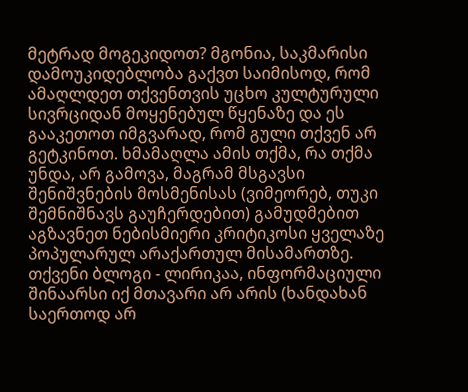მეტრად მოგეკიდოთ? მგონია, საკმარისი დამოუკიდებლობა გაქვთ საიმისოდ, რომ ამაღლდეთ თქვენთვის უცხო კულტურული სივრციდან მოყენებულ წყენაზე და ეს გააკეთოთ იმგვარად, რომ გული თქვენ არ გეტკინოთ. ხმამაღლა ამის თქმა, რა თქმა უნდა, არ გამოვა, მაგრამ მსგავსი შენიშვნების მოსმენისას (ვიმეორებ, თუკი შემნიშნავს გაუჩერდებით) გამუდმებით აგზავნეთ ნებისმიერი კრიტიკოსი ყველაზე პოპულარულ არაქართულ მისამართზე. თქვენი ბლოგი - ლირიკაა, ინფორმაციული შინაარსი იქ მთავარი არ არის (ხანდახან საერთოდ არ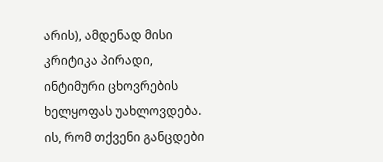არის), ამდენად მისი კრიტიკა პირადი, ინტიმური ცხოვრების ხელყოფას უახლოვდება. ის, რომ თქვენი განცდები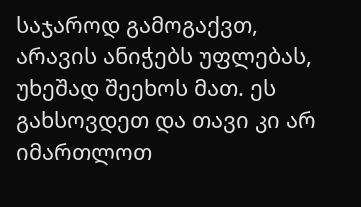საჯაროდ გამოგაქვთ, არავის ანიჭებს უფლებას, უხეშად შეეხოს მათ. ეს გახსოვდეთ და თავი კი არ იმართლოთ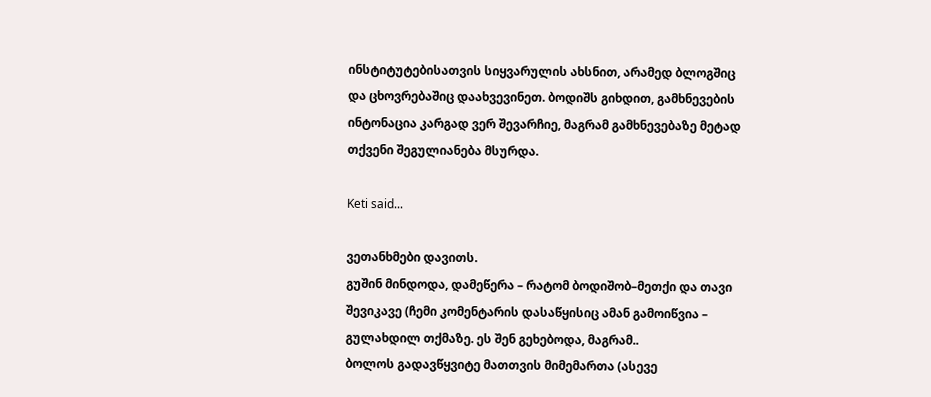ინსტიტუტებისათვის სიყვარულის ახსნით, არამედ ბლოგშიც და ცხოვრებაშიც დაახვევინეთ. ბოდიშს გიხდით, გამხნევების ინტონაცია კარგად ვერ შევარჩიე, მაგრამ გამხნევებაზე მეტად თქვენი შეგულიანება მსურდა.

Keti said...

ვეთანხმები დავითს.
გუშინ მინდოდა, დამეწერა – რატომ ბოდიშობ–მეთქი და თავი შევიკავე (ჩემი კომენტარის დასაწყისიც ამან გამოიწვია – გულახდილ თქმაზე. ეს შენ გეხებოდა, მაგრამ..
ბოლოს გადავწყვიტე მათთვის მიმემართა (ასევე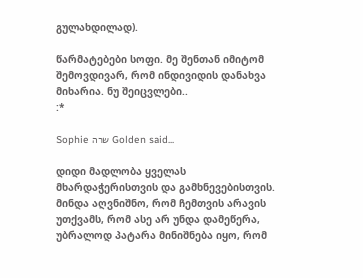გულახდილად).

წარმატებები სოფი. მე შენთან იმიტომ შემოვდივარ, რომ ინდივიდის დანახვა მიხარია. ნუ შეიცვლები..
:*

Sophie שרה Golden said...

დიდი მადლობა ყველას მხარდაჭერისთვის და გამხნევებისთვის. მინდა აღვნიშნო, რომ ჩემთვის არავის უთქვამს, რომ ასე არ უნდა დამეწერა, უბრალოდ პატარა მინიშნება იყო, რომ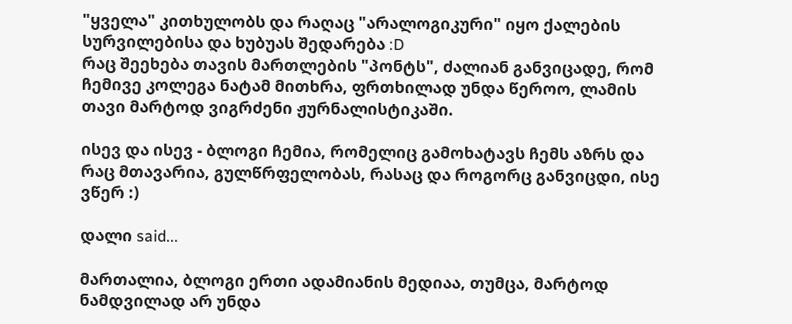"ყველა" კითხულობს და რაღაც "არალოგიკური" იყო ქალების სურვილებისა და ხუბუას შედარება :D
რაც შეეხება თავის მართლების "პონტს", ძალიან განვიცადე, რომ ჩემივე კოლეგა ნატამ მითხრა, ფრთხილად უნდა წეროო, ლამის თავი მარტოდ ვიგრძენი ჟურნალისტიკაში.

ისევ და ისევ - ბლოგი ჩემია, რომელიც გამოხატავს ჩემს აზრს და რაც მთავარია, გულწრფელობას, რასაც და როგორც განვიცდი, ისე ვწერ :)

დალი said...

მართალია, ბლოგი ერთი ადამიანის მედიაა, თუმცა, მარტოდ ნამდვილად არ უნდა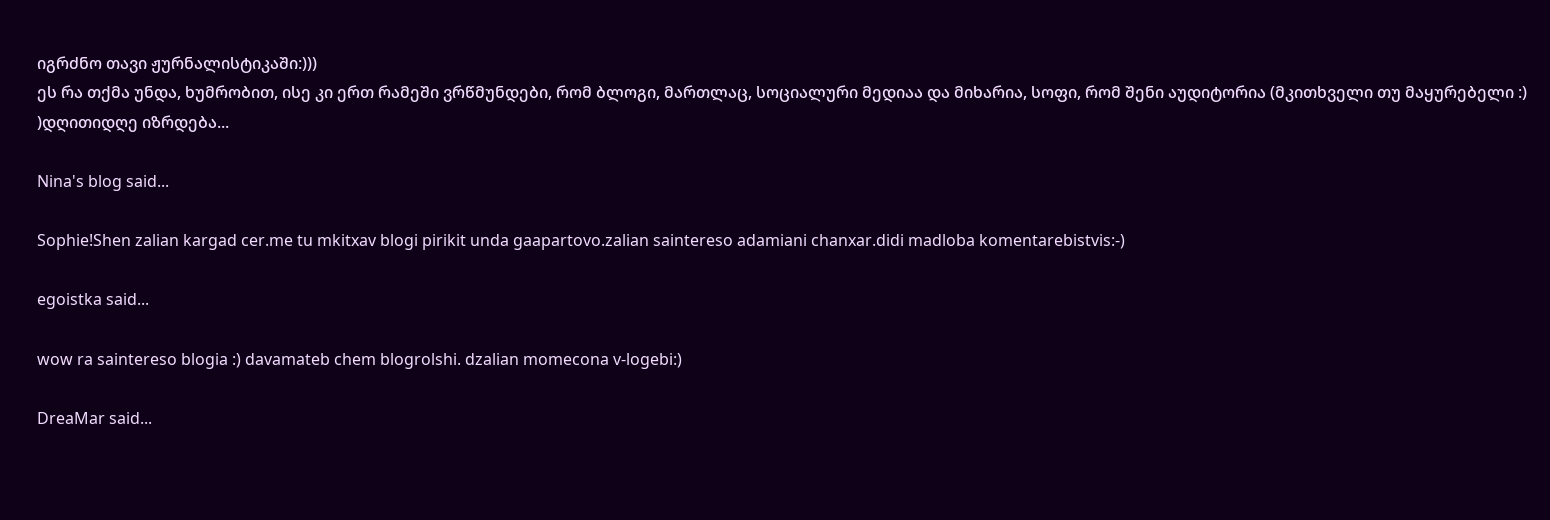იგრძნო თავი ჟურნალისტიკაში:)))
ეს რა თქმა უნდა, ხუმრობით, ისე კი ერთ რამეში ვრწმუნდები, რომ ბლოგი, მართლაც, სოციალური მედიაა და მიხარია, სოფი, რომ შენი აუდიტორია (მკითხველი თუ მაყურებელი :) )დღითიდღე იზრდება...

Nina's blog said...

Sophie!Shen zalian kargad cer.me tu mkitxav blogi pirikit unda gaapartovo.zalian saintereso adamiani chanxar.didi madloba komentarebistvis:-)

egoistka said...

wow ra saintereso blogia :) davamateb chem blogrolshi. dzalian momecona v-logebi:)

DreaMar said...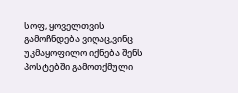სოფ, ყოველთვის გამოჩნდება ვიღაც,ვინც უკმაყოფილო იქნება შენს პოსტებში გამოთქმული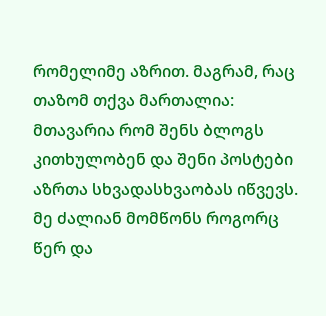რომელიმე აზრით. მაგრამ, რაც თაზომ თქვა მართალია: მთავარია რომ შენს ბლოგს კითხულობენ და შენი პოსტები აზრთა სხვადასხვაობას იწვევს. მე ძალიან მომწონს როგორც წერ და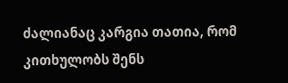ძალიანაც კარგია თათია, რომ კითხულობს შენს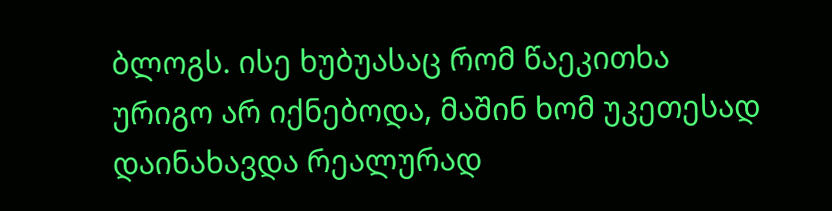ბლოგს. ისე ხუბუასაც რომ წაეკითხა ურიგო არ იქნებოდა, მაშინ ხომ უკეთესად დაინახავდა რეალურად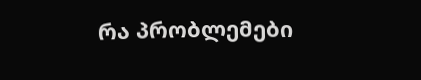რა პრობლემები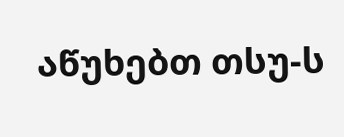აწუხებთ თსუ-ს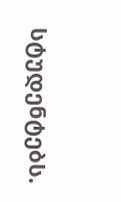სტუდენტებს.